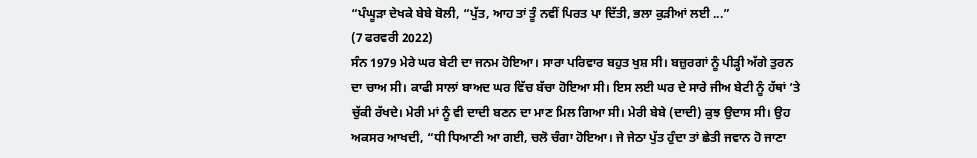“ਪੰਘੂੜਾ ਦੇਖਕੇ ਬੇਬੇ ਬੋਲੀ, “ਪੁੱਤ, ਆਹ ਤਾਂ ਤੂੰ ਨਵੀਂ ਪਿਰਤ ਪਾ ਦਿੱਤੀ, ਭਲਾ ਕੁੜੀਆਂ ਲਈ ...”
(7 ਫਰਵਰੀ 2022)
ਸੰਨ 1979 ਮੇਰੇ ਘਰ ਬੇਟੀ ਦਾ ਜਨਮ ਹੋਇਆ। ਸਾਰਾ ਪਰਿਵਾਰ ਬਹੁਤ ਖੁਸ਼ ਸੀ। ਬਜ਼ੁਰਗਾਂ ਨੂੰ ਪੀੜ੍ਹੀ ਅੱਗੇ ਤੁਰਨ ਦਾ ਚਾਅ ਸੀ। ਕਾਫੀ ਸਾਲਾਂ ਬਾਅਦ ਘਰ ਵਿੱਚ ਬੱਚਾ ਹੋਇਆ ਸੀ। ਇਸ ਲਈ ਘਰ ਦੇ ਸਾਰੇ ਜੀਅ ਬੇਟੀ ਨੂੰ ਹੱਥਾਂ ’ਤੇ ਚੁੱਕੀ ਰੱਖਦੇ। ਮੇਰੀ ਮਾਂ ਨੂੰ ਵੀ ਦਾਦੀ ਬਣਨ ਦਾ ਮਾਣ ਮਿਲ ਗਿਆ ਸੀ। ਮੇਰੀ ਬੇਬੇ (ਦਾਦੀ) ਕੁਝ ਉਦਾਸ ਸੀ। ਉਹ ਅਕਸਰ ਆਖਦੀ, “ਧੀ ਧਿਆਣੀ ਆ ਗਈ, ਚਲੋ ਚੰਗਾ ਹੋਇਆ। ਜੇ ਜੇਠਾ ਪੁੱਤ ਹੁੰਦਾ ਤਾਂ ਛੇਤੀ ਜਵਾਨ ਹੋ ਜਾਣਾ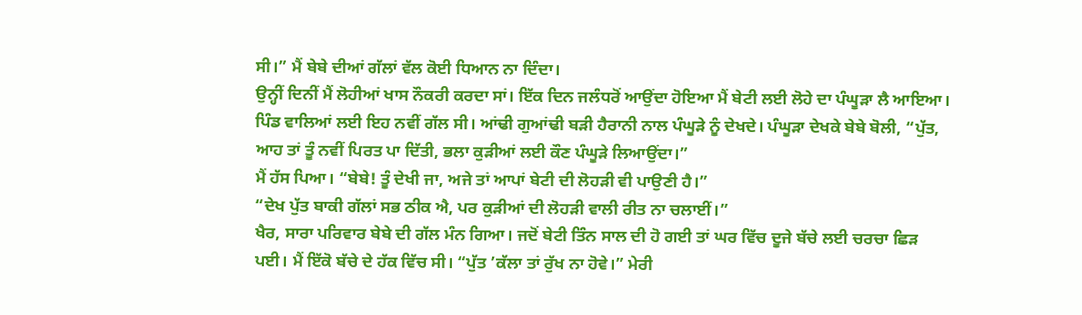ਸੀ।” ਮੈਂ ਬੇਬੇ ਦੀਆਂ ਗੱਲਾਂ ਵੱਲ ਕੋਈ ਧਿਆਨ ਨਾ ਦਿੰਦਾ।
ਉਨ੍ਹੀਂ ਦਿਨੀਂ ਮੈਂ ਲੋਹੀਆਂ ਖਾਸ ਨੌਕਰੀ ਕਰਦਾ ਸਾਂ। ਇੱਕ ਦਿਨ ਜਲੰਧਰੋਂ ਆਉਂਦਾ ਹੋਇਆ ਮੈਂ ਬੇਟੀ ਲਈ ਲੋਹੇ ਦਾ ਪੰਘੂੜਾ ਲੈ ਆਇਆ। ਪਿੰਡ ਵਾਲਿਆਂ ਲਈ ਇਹ ਨਵੀਂ ਗੱਲ ਸੀ। ਆਂਢੀ ਗੁਆਂਢੀ ਬੜੀ ਹੈਰਾਨੀ ਨਾਲ ਪੰਘੂੜੇ ਨੂੰ ਦੇਖਦੇ। ਪੰਘੂੜਾ ਦੇਖਕੇ ਬੇਬੇ ਬੋਲੀ, “ਪੁੱਤ, ਆਹ ਤਾਂ ਤੂੰ ਨਵੀਂ ਪਿਰਤ ਪਾ ਦਿੱਤੀ, ਭਲਾ ਕੁੜੀਆਂ ਲਈ ਕੌਣ ਪੰਘੂੜੇ ਲਿਆਉਂਦਾ।”
ਮੈਂ ਹੱਸ ਪਿਆ। “ਬੇਬੇ! ਤੂੰ ਦੇਖੀ ਜਾ, ਅਜੇ ਤਾਂ ਆਪਾਂ ਬੇਟੀ ਦੀ ਲੋਹੜੀ ਵੀ ਪਾਉਣੀ ਹੈ।”
“ਦੇਖ ਪੁੱਤ ਬਾਕੀ ਗੱਲਾਂ ਸਭ ਠੀਕ ਐ, ਪਰ ਕੁੜੀਆਂ ਦੀ ਲੋਹੜੀ ਵਾਲੀ ਰੀਤ ਨਾ ਚਲਾਈਂ।”
ਖੈਰ, ਸਾਰਾ ਪਰਿਵਾਰ ਬੇਬੇ ਦੀ ਗੱਲ ਮੰਨ ਗਿਆ। ਜਦੋਂ ਬੇਟੀ ਤਿੰਨ ਸਾਲ ਦੀ ਹੋ ਗਈ ਤਾਂ ਘਰ ਵਿੱਚ ਦੂਜੇ ਬੱਚੇ ਲਈ ਚਰਚਾ ਛਿੜ ਪਈ। ਮੈਂ ਇੱਕੋ ਬੱਚੇ ਦੇ ਹੱਕ ਵਿੱਚ ਸੀ। “ਪੁੱਤ ’ਕੱਲਾ ਤਾਂ ਰੁੱਖ ਨਾ ਹੋਵੇ।” ਮੇਰੀ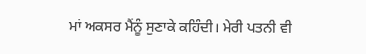ਮਾਂ ਅਕਸਰ ਮੈਂਨੂੰ ਸੁਣਾਕੇ ਕਹਿੰਦੀ। ਮੇਰੀ ਪਤਨੀ ਵੀ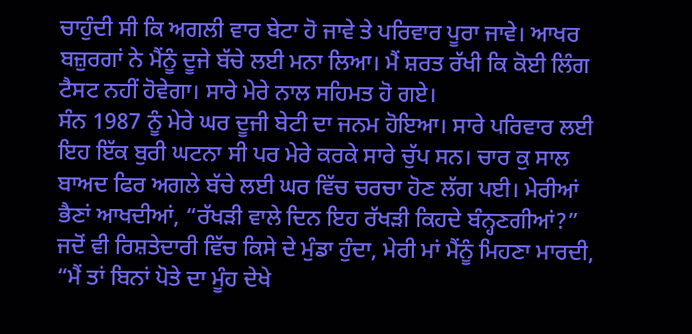ਚਾਹੁੰਦੀ ਸੀ ਕਿ ਅਗਲੀ ਵਾਰ ਬੇਟਾ ਹੋ ਜਾਵੇ ਤੇ ਪਰਿਵਾਰ ਪੂਰਾ ਜਾਵੇ। ਆਖਰ ਬਜ਼ੁਰਗਾਂ ਨੇ ਮੈਂਨੂੰ ਦੂਜੇ ਬੱਚੇ ਲਈ ਮਨਾ ਲਿਆ। ਮੈਂ ਸ਼ਰਤ ਰੱਖੀ ਕਿ ਕੋਈ ਲਿੰਗ ਟੈਸਟ ਨਹੀਂ ਹੋਵੇਗਾ। ਸਾਰੇ ਮੇਰੇ ਨਾਲ ਸਹਿਮਤ ਹੋ ਗਏ।
ਸੰਨ 1987 ਨੂੰ ਮੇਰੇ ਘਰ ਦੂਜੀ ਬੇਟੀ ਦਾ ਜਨਮ ਹੋਇਆ। ਸਾਰੇ ਪਰਿਵਾਰ ਲਈ ਇਹ ਇੱਕ ਬੁਰੀ ਘਟਨਾ ਸੀ ਪਰ ਮੇਰੇ ਕਰਕੇ ਸਾਰੇ ਚੁੱਪ ਸਨ। ਚਾਰ ਕੁ ਸਾਲ ਬਾਅਦ ਫਿਰ ਅਗਲੇ ਬੱਚੇ ਲਈ ਘਰ ਵਿੱਚ ਚਰਚਾ ਹੋਣ ਲੱਗ ਪਈ। ਮੇਰੀਆਂ ਭੈਣਾਂ ਆਖਦੀਆਂ, “ਰੱਖੜੀ ਵਾਲੇ ਦਿਨ ਇਹ ਰੱਖੜੀ ਕਿਹਦੇ ਬੰਨ੍ਹਣਗੀਆਂ?” ਜਦੋਂ ਵੀ ਰਿਸ਼ਤੇਦਾਰੀ ਵਿੱਚ ਕਿਸੇ ਦੇ ਮੁੰਡਾ ਹੁੰਦਾ, ਮੇਰੀ ਮਾਂ ਮੈਂਨੂੰ ਮਿਹਣਾ ਮਾਰਦੀ, “ਮੈਂ ਤਾਂ ਬਿਨਾਂ ਪੋਤੇ ਦਾ ਮੂੰਹ ਦੇਖੇ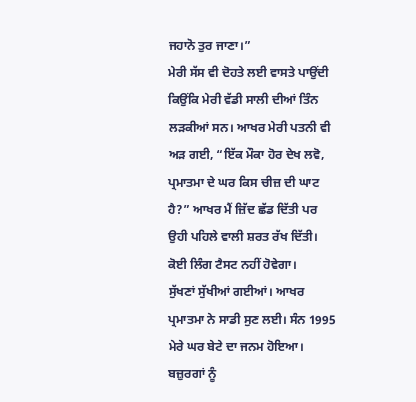ਜਹਾਨੋ ਤੁਰ ਜਾਣਾ।”
ਮੇਰੀ ਸੱਸ ਵੀ ਦੋਹਤੇ ਲਈ ਵਾਸਤੇ ਪਾਉਂਦੀ ਕਿਉਂਕਿ ਮੇਰੀ ਵੱਡੀ ਸਾਲੀ ਦੀਆਂ ਤਿੰਨ ਲੜਕੀਆਂ ਸਨ। ਆਖਰ ਮੇਰੀ ਪਤਨੀ ਵੀ ਅੜ ਗਈ, “ਇੱਕ ਮੌਕਾ ਹੋਰ ਦੇਖ ਲਵੋ, ਪ੍ਰਮਾਤਮਾ ਦੇ ਘਰ ਕਿਸ ਚੀਜ਼ ਦੀ ਘਾਟ ਹੈ?” ਆਖਰ ਮੈਂ ਜ਼ਿੱਦ ਛੱਡ ਦਿੱਤੀ ਪਰ ਉਹੀ ਪਹਿਲੇ ਵਾਲੀ ਸ਼ਰਤ ਰੱਖ ਦਿੱਤੀ। ਕੋਈ ਲਿੰਗ ਟੈਸਟ ਨਹੀਂ ਹੋਵੇਗਾ।
ਸੁੱਖਣਾਂ ਸੁੱਖੀਆਂ ਗਈਆਂ। ਆਖਰ ਪ੍ਰਮਾਤਮਾ ਨੇ ਸਾਡੀ ਸੁਣ ਲਈ। ਸੰਨ 1995 ਮੇਰੇ ਘਰ ਬੇਟੇ ਦਾ ਜਨਮ ਹੋਇਆ। ਬਜ਼ੁਰਗਾਂ ਨੂੰ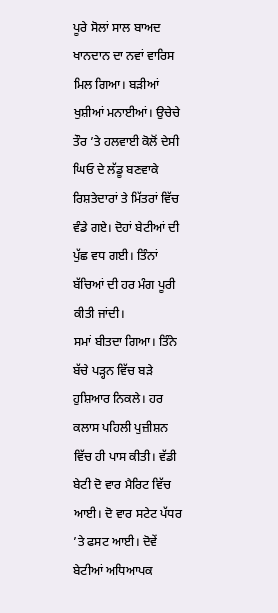ਪੂਰੇ ਸੋਲਾਂ ਸਾਲ ਬਾਅਦ ਖਾਨਦਾਨ ਦਾ ਨਵਾਂ ਵਾਰਿਸ ਮਿਲ ਗਿਆ। ਬੜੀਆਂ ਖੁਸ਼ੀਆਂ ਮਨਾਈਆਂ। ਉਚੇਚੇ ਤੌਰ ’ਤੇ ਹਲਵਾਈ ਕੋਲੋਂ ਦੇਸੀ ਘਿਓ ਦੇ ਲੱਡੂ ਬਣਵਾਕੇ ਰਿਸ਼ਤੇਦਾਰਾਂ ਤੇ ਮਿੱਤਰਾਂ ਵਿੱਚ ਵੰਡੇ ਗਏ। ਦੋਹਾਂ ਬੇਟੀਆਂ ਦੀ ਪੁੱਛ ਵਧ ਗਈ। ਤਿੰਨਾਂ ਬੱਚਿਆਂ ਦੀ ਹਰ ਮੰਗ ਪੂਰੀ ਕੀਤੀ ਜਾਂਦੀ।
ਸਮਾਂ ਬੀਤਦਾ ਗਿਆ। ਤਿੰਨੇ ਬੱਚੇ ਪੜ੍ਹਨ ਵਿੱਚ ਬੜੇ ਹੁਸ਼ਿਆਰ ਨਿਕਲੇ। ਹਰ ਕਲਾਸ ਪਹਿਲੀ ਪੁਜ਼ੀਸ਼ਨ ਵਿੱਚ ਹੀ ਪਾਸ ਕੀਤੀ। ਵੱਡੀ ਬੇਟੀ ਦੋ ਵਾਰ ਮੈਰਿਟ ਵਿੱਚ ਆਈ। ਦੋ ਵਾਰ ਸਟੇਟ ਪੱਧਰ ’ਤੇ ਫਸਟ ਆਈ। ਦੋਵੇਂ ਬੇਟੀਆਂ ਅਧਿਆਪਕ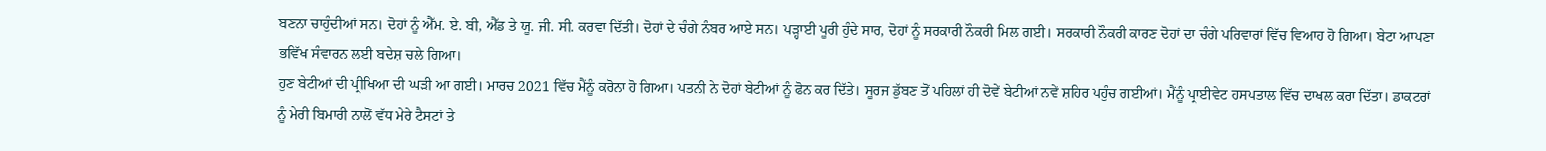ਬਣਨਾ ਚਾਹੁੰਦੀਆਂ ਸਨ। ਦੋਹਾਂ ਨੂੰ ਐੱਮ. ਏ. ਬੀ, ਐੱਡ ਤੇ ਯੂ. ਜੀ. ਸੀ. ਕਰਵਾ ਦਿੱਤੀ। ਦੋਹਾਂ ਦੇ ਚੰਗੇ ਨੰਬਰ ਆਏ ਸਨ। ਪੜ੍ਹਾਈ ਪੂਰੀ ਹੁੰਦੇ ਸਾਰ, ਦੋਹਾਂ ਨੂੰ ਸਰਕਾਰੀ ਨੌਕਰੀ ਮਿਲ ਗਈ। ਸਰਕਾਰੀ ਨੌਕਰੀ ਕਾਰਣ ਦੋਹਾਂ ਦਾ ਚੰਗੇ ਪਰਿਵਾਰਾਂ ਵਿੱਚ ਵਿਆਹ ਹੋ ਗਿਆ। ਬੇਟਾ ਆਪਣਾ ਭਵਿੱਖ ਸੰਵਾਰਨ ਲਈ ਬਦੇਸ਼ ਚਲੇ ਗਿਆ।
ਹੁਣ ਬੇਟੀਆਂ ਦੀ ਪ੍ਰੀਖਿਆ ਦੀ ਘੜੀ ਆ ਗਈ। ਮਾਰਚ 2021 ਵਿੱਚ ਮੈਂਨੂੰ ਕਰੋਨਾ ਹੋ ਗਿਆ। ਪਤਨੀ ਨੇ ਦੋਹਾਂ ਬੇਟੀਆਂ ਨੂੰ ਫੋਨ ਕਰ ਦਿੱਤੇ। ਸੂਰਜ ਡੁੱਬਣ ਤੋਂ ਪਹਿਲਾਂ ਹੀ ਦੋਵੇਂ ਬੇਟੀਆਂ ਨਵੇਂ ਸ਼ਹਿਰ ਪਹੁੰਚ ਗਈਆਂ। ਮੈਂਨੂੰ ਪ੍ਰਾਈਵੇਟ ਹਸਪਤਾਲ ਵਿੱਚ ਦਾਖਲ ਕਰਾ ਦਿੱਤਾ। ਡਾਕਟਰਾਂ ਨੂੰ ਮੇਰੀ ਬਿਮਾਰੀ ਨਾਲੋਂ ਵੱਧ ਮੇਰੇ ਟੈਸਟਾਂ ਤੇ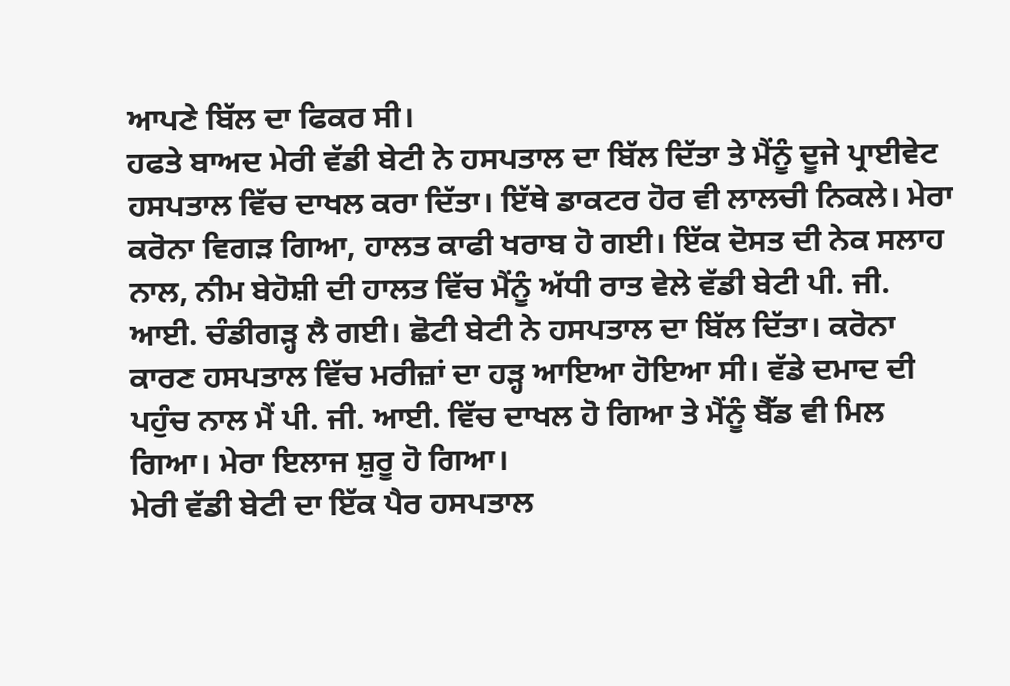ਆਪਣੇ ਬਿੱਲ ਦਾ ਫਿਕਰ ਸੀ।
ਹਫਤੇ ਬਾਅਦ ਮੇਰੀ ਵੱਡੀ ਬੇਟੀ ਨੇ ਹਸਪਤਾਲ ਦਾ ਬਿੱਲ ਦਿੱਤਾ ਤੇ ਮੈਂਨੂੰ ਦੂਜੇ ਪ੍ਰਾਈਵੇਟ ਹਸਪਤਾਲ ਵਿੱਚ ਦਾਖਲ ਕਰਾ ਦਿੱਤਾ। ਇੱਥੇ ਡਾਕਟਰ ਹੋਰ ਵੀ ਲਾਲਚੀ ਨਿਕਲੇ। ਮੇਰਾ ਕਰੋਨਾ ਵਿਗੜ ਗਿਆ, ਹਾਲਤ ਕਾਫੀ ਖਰਾਬ ਹੋ ਗਈ। ਇੱਕ ਦੋਸਤ ਦੀ ਨੇਕ ਸਲਾਹ ਨਾਲ, ਨੀਮ ਬੇਹੋਸ਼ੀ ਦੀ ਹਾਲਤ ਵਿੱਚ ਮੈਂਨੂੰ ਅੱਧੀ ਰਾਤ ਵੇਲੇ ਵੱਡੀ ਬੇਟੀ ਪੀ. ਜੀ. ਆਈ. ਚੰਡੀਗੜ੍ਹ ਲੈ ਗਈ। ਛੋਟੀ ਬੇਟੀ ਨੇ ਹਸਪਤਾਲ ਦਾ ਬਿੱਲ ਦਿੱਤਾ। ਕਰੋਨਾ ਕਾਰਣ ਹਸਪਤਾਲ ਵਿੱਚ ਮਰੀਜ਼ਾਂ ਦਾ ਹੜ੍ਹ ਆਇਆ ਹੋਇਆ ਸੀ। ਵੱਡੇ ਦਮਾਦ ਦੀ ਪਹੁੰਚ ਨਾਲ ਮੈਂ ਪੀ. ਜੀ. ਆਈ. ਵਿੱਚ ਦਾਖਲ ਹੋ ਗਿਆ ਤੇ ਮੈਂਨੂੰ ਬੈੱਡ ਵੀ ਮਿਲ ਗਿਆ। ਮੇਰਾ ਇਲਾਜ ਸ਼ੁਰੂ ਹੋ ਗਿਆ।
ਮੇਰੀ ਵੱਡੀ ਬੇਟੀ ਦਾ ਇੱਕ ਪੈਰ ਹਸਪਤਾਲ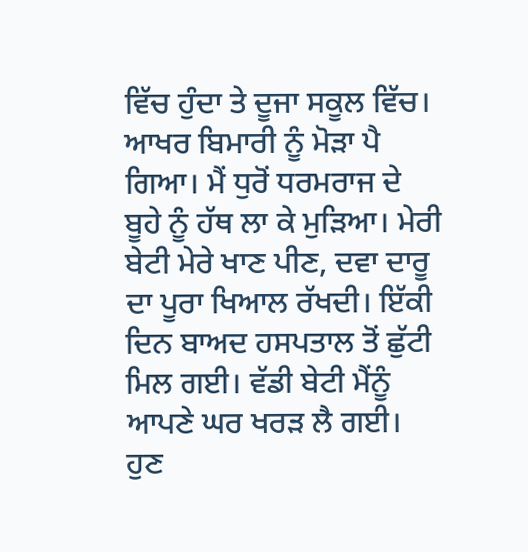ਵਿੱਚ ਹੁੰਦਾ ਤੇ ਦੂਜਾ ਸਕੂਲ ਵਿੱਚ। ਆਖਰ ਬਿਮਾਰੀ ਨੂੰ ਮੋੜਾ ਪੈ ਗਿਆ। ਮੈਂ ਧੁਰੋਂ ਧਰਮਰਾਜ ਦੇ ਬੂਹੇ ਨੂੰ ਹੱਥ ਲਾ ਕੇ ਮੁੜਿਆ। ਮੇਰੀ ਬੇਟੀ ਮੇਰੇ ਖਾਣ ਪੀਣ, ਦਵਾ ਦਾਰੂ ਦਾ ਪੂਰਾ ਖਿਆਲ ਰੱਖਦੀ। ਇੱਕੀ ਦਿਨ ਬਾਅਦ ਹਸਪਤਾਲ ਤੋਂ ਛੁੱਟੀ ਮਿਲ ਗਈ। ਵੱਡੀ ਬੇਟੀ ਮੈਂਨੂੰ ਆਪਣੇ ਘਰ ਖਰੜ ਲੈ ਗਈ। ਹੁਣ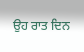ਉਹ ਰਾਤ ਦਿਨ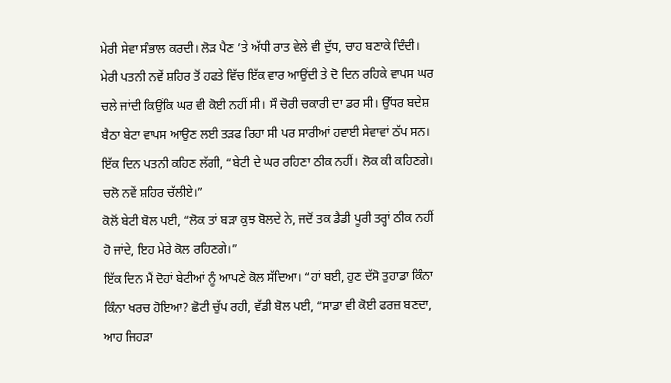ਮੇਰੀ ਸੇਵਾ ਸੰਭਾਲ ਕਰਦੀ। ਲੋੜ ਪੈਣ ’ਤੇ ਅੱਧੀ ਰਾਤ ਵੇਲੇ ਵੀ ਦੁੱਧ, ਚਾਹ ਬਣਾਕੇ ਦਿੰਦੀ। ਮੇਰੀ ਪਤਨੀ ਨਵੇਂ ਸ਼ਹਿਰ ਤੋਂ ਹਫਤੇ ਵਿੱਚ ਇੱਕ ਵਾਰ ਆਉਂਦੀ ਤੇ ਦੋ ਦਿਨ ਰਹਿਕੇ ਵਾਪਸ ਘਰ ਚਲੇ ਜਾਂਦੀ ਕਿਉਂਕਿ ਘਰ ਵੀ ਕੋਈ ਨਹੀਂ ਸੀ। ਸੌ ਚੋਰੀ ਚਕਾਰੀ ਦਾ ਡਰ ਸੀ। ਉੱਧਰ ਬਦੇਸ਼ ਬੈਠਾ ਬੇਟਾ ਵਾਪਸ ਆਉਣ ਲਈ ਤੜਫ ਰਿਹਾ ਸੀ ਪਰ ਸਾਰੀਆਂ ਹਵਾਈ ਸੇਵਾਵਾਂ ਠੱਪ ਸਨ।
ਇੱਕ ਦਿਨ ਪਤਨੀ ਕਹਿਣ ਲੱਗੀ, “ਬੇਟੀ ਦੇ ਘਰ ਰਹਿਣਾ ਠੀਕ ਨਹੀਂ। ਲੋਕ ਕੀ ਕਹਿਣਗੇ। ਚਲੋ ਨਵੇਂ ਸ਼ਹਿਰ ਚੱਲੀਏ।”
ਕੋਲੋਂ ਬੇਟੀ ਬੋਲ ਪਈ, “ਲੋਕ ਤਾਂ ਬੜਾ ਕੁਝ ਬੋਲਦੇ ਨੇ, ਜਦੋਂ ਤਕ ਡੈਡੀ ਪੂਰੀ ਤਰ੍ਹਾਂ ਠੀਕ ਨਹੀਂ ਹੋ ਜਾਂਦੇ, ਇਹ ਮੇਰੇ ਕੋਲ ਰਹਿਣਗੇ।”
ਇੱਕ ਦਿਨ ਮੈਂ ਦੋਹਾਂ ਬੇਟੀਆਂ ਨੂੰ ਆਪਣੇ ਕੋਲ ਸੱਦਿਆ। “ਹਾਂ ਬਈ, ਹੁਣ ਦੱਸੋ ਤੁਹਾਡਾ ਕਿੰਨਾ ਕਿੰਨਾ ਖਰਚ ਹੋਇਆ? ਛੋਟੀ ਚੁੱਪ ਰਹੀ, ਵੱਡੀ ਬੋਲ ਪਈ, “ਸਾਡਾ ਵੀ ਕੋਈ ਫਰਜ਼ ਬਣਦਾ, ਆਹ ਜਿਹੜਾ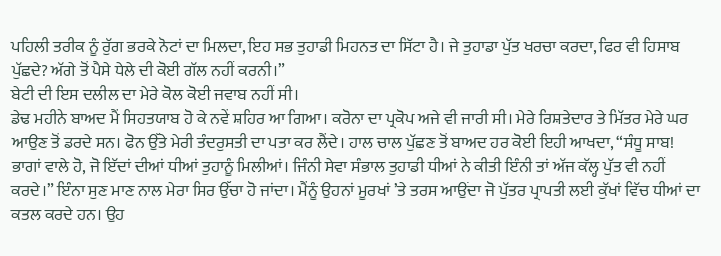ਪਹਿਲੀ ਤਰੀਕ ਨੂੰ ਰੁੱਗ ਭਰਕੇ ਨੋਟਾਂ ਦਾ ਮਿਲਦਾ, ਇਹ ਸਭ ਤੁਹਾਡੀ ਮਿਹਨਤ ਦਾ ਸਿੱਟਾ ਹੈ। ਜੇ ਤੁਹਾਡਾ ਪੁੱਤ ਖਰਚਾ ਕਰਦਾ, ਫਿਰ ਵੀ ਹਿਸਾਬ ਪੁੱਛਦੇ? ਅੱਗੇ ਤੋਂ ਪੈਸੇ ਧੇਲੇ ਦੀ ਕੋਈ ਗੱਲ ਨਹੀਂ ਕਰਨੀ।”
ਬੇਟੀ ਦੀ ਇਸ ਦਲੀਲ ਦਾ ਮੇਰੇ ਕੋਲ ਕੋਈ ਜਵਾਬ ਨਹੀਂ ਸੀ।
ਡੇਢ ਮਹੀਨੇ ਬਾਅਦ ਮੈਂ ਸਿਹਤਯਾਬ ਹੋ ਕੇ ਨਵੇਂ ਸ਼ਹਿਰ ਆ ਗਿਆ। ਕਰੋਨਾ ਦਾ ਪ੍ਰਕੋਪ ਅਜੇ ਵੀ ਜਾਰੀ ਸੀ। ਮੇਰੇ ਰਿਸ਼ਤੇਦਾਰ ਤੇ ਮਿੱਤਰ ਮੇਰੇ ਘਰ ਆਉਣ ਤੋਂ ਡਰਦੇ ਸਨ। ਫੋਨ ਉੱਤੇ ਮੇਰੀ ਤੰਦਰੁਸਤੀ ਦਾ ਪਤਾ ਕਰ ਲੈਂਦੇ। ਹਾਲ ਚਾਲ ਪੁੱਛਣ ਤੋਂ ਬਾਅਦ ਹਰ ਕੋਈ ਇਹੀ ਆਖਦਾ, “ਸੰਧੂ ਸਾਬ! ਭਾਗਾਂ ਵਾਲੇ ਹੋ, ਜੋ ਇੱਦਾਂ ਦੀਆਂ ਧੀਆਂ ਤੁਹਾਨੂੰ ਮਿਲੀਆਂ। ਜਿੰਨੀ ਸੇਵਾ ਸੰਭਾਲ ਤੁਹਾਡੀ ਧੀਆਂ ਨੇ ਕੀਤੀ ਇੰਨੀ ਤਾਂ ਅੱਜ ਕੱਲ੍ਹ ਪੁੱਤ ਵੀ ਨਹੀਂ ਕਰਦੇ।” ਇੰਨਾ ਸੁਣ ਮਾਣ ਨਾਲ ਮੇਰਾ ਸਿਰ ਉੱਚਾ ਹੋ ਜਾਂਦਾ। ਮੈਂਨੂੰ ਉਹਨਾਂ ਮੂਰਖਾਂ ’ਤੇ ਤਰਸ ਆਉਂਦਾ ਜੋ ਪੁੱਤਰ ਪ੍ਰਾਪਤੀ ਲਈ ਕੁੱਖਾਂ ਵਿੱਚ ਧੀਆਂ ਦਾ ਕਤਲ ਕਰਦੇ ਹਨ। ਉਹ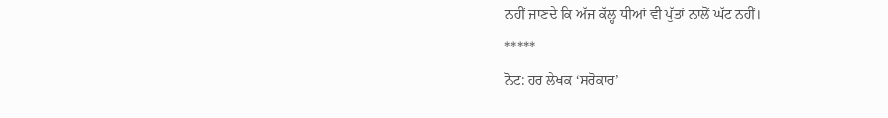ਨਹੀਂ ਜਾਣਦੇ ਕਿ ਅੱਜ ਕੱਲ੍ਹ ਧੀਆਂ ਵੀ ਪੁੱਤਾਂ ਨਾਲੋਂ ਘੱਟ ਨਹੀਂ।
*****
ਨੋਟ: ਹਰ ਲੇਖਕ ‘ਸਰੋਕਾਰ’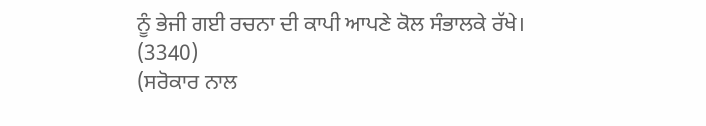ਨੂੰ ਭੇਜੀ ਗਈ ਰਚਨਾ ਦੀ ਕਾਪੀ ਆਪਣੇ ਕੋਲ ਸੰਭਾਲਕੇ ਰੱਖੇ।
(3340)
(ਸਰੋਕਾਰ ਨਾਲ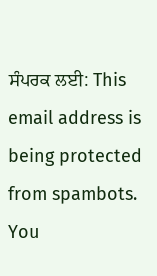ਸੰਪਰਕ ਲਈ: This email address is being protected from spambots. You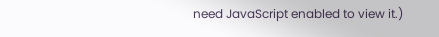need JavaScript enabled to view it.)